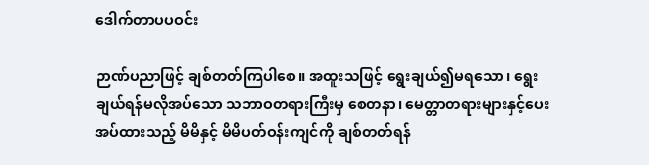ဒေါက်တာပပဝင်း

ဉာဏ်ပညာဖြင့် ချစ်တတ်ကြပါစေ။ အထူးသဖြင့် ရွေးချယ်၍မရသော၊ ရွေးချယ်ရန်မလိုအပ်သော သဘာဝတရားကြီးမှ စေတနာ၊ မေတ္တာတရားများနှင့်ပေးအပ်ထားသည့် မိမိနှင့် မိမိပတ်ဝန်းကျင်ကို ချစ်တတ်ရန်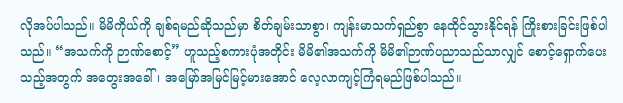လိုအပ်ပါသည်။ မိမိကိုယ်ကို ချစ်ရမည်ဆိုသည်မှာ စိတ်ချမ်းသာစွာ၊ ကျန်းမာသက်ရှည်စွာ နေထိုင်သွားနိုင်ရန် ကြိုးစားခြင်းဖြစ်ပါသည်။ “အသက်ကို ဉာဏ်စောင့်” ဟူသည့်စကားပုံအတိုင်း မိမိ၏အသက်ကို မိမိ၏ဉာဏ်ပညာသည်သာလျှင် စောင့်ရှောက်ပေး သည့်အတွက် အတွေးအခေါ်၊ အမြော်အမြင်မြင့်မားအောင် လေ့လာကျင့်ကြံရမည်ဖြစ်ပါသည်။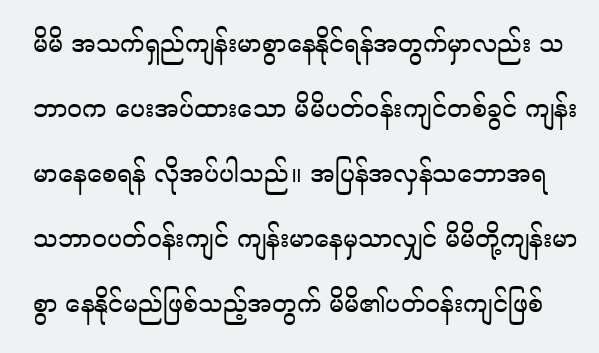မိမိ အသက်ရှည်ကျန်းမာစွာနေနိုင်ရန်အတွက်မှာလည်း သဘာဝက ပေးအပ်ထားသော မိမိပတ်ဝန်းကျင်တစ်ခွင် ကျန်းမာနေစေရန် လိုအပ်ပါသည်။ အပြန်အလှန်သဘောအရ သဘာဝပတ်ဝန်းကျင် ကျန်းမာနေမှသာလျှင် မိမိတို့ကျန်းမာစွာ နေနိုင်မည်ဖြစ်သည့်အတွက် မိမိ၏ပတ်ဝန်းကျင်ဖြစ်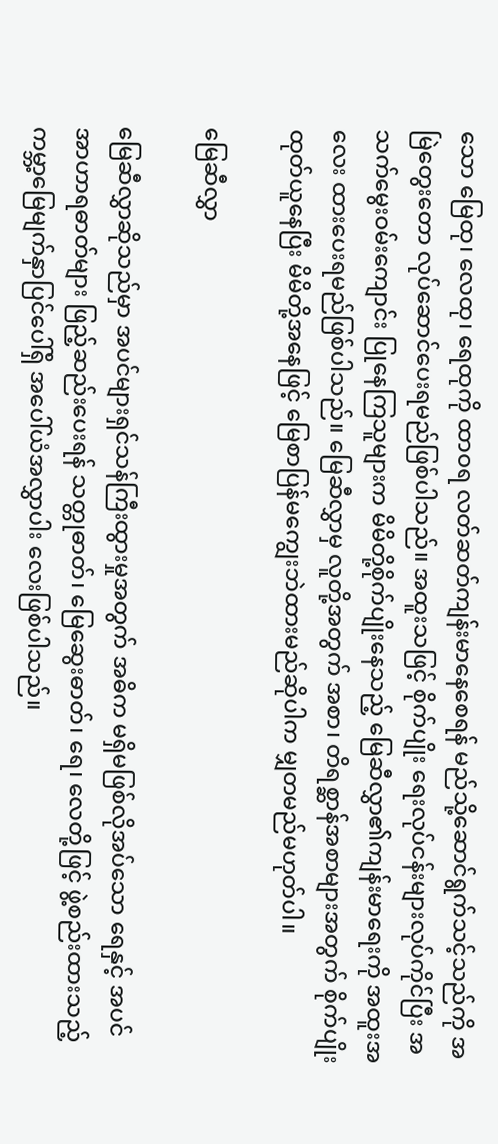သော မြေထု၊ လေထု၊ ရေထုကို ထာဝရ လတ်ဆတ်ကျန်းမာနေစေရန် မည်သို့ဆောင်ရွက်သင့်သည်ကို အမြဲတွေးတော လုပ်ဆောင်ပေးရမည်ဖြစ်ပါသည်။ အထူးသဖြင့် စိုက်ပျိုး ရေးလုပ်ငန်းများလုပ်ကိုင်ပြီး အသက်မွေးဝမ်းကျောင်း ပြုနေကြသူများက မိမိတို့စိုက်ပျိုးနေသည့် မြေဆီလွှာ၏ကျန်းမာရေးကို အထူးအလေး ထားပေးရမည်ဖြစ်ပါသည်။ မြေဆီလွှာမှ လူတို့အတွက် အစာ၊ တိရစ္ဆာန်အစာများအတွက် စိုက်ပျိုးထုတ်ယူနေပြီး မိမိတို့အနေဖြင့် မြေစာပြန်မကျွေးဘဲထားမည်ဆိုပါက မျှတမည်မဟုတ်ပါ။

မြေဆီလွှာ

မြေဆီလွှာဆိုသည်မှာ အပင်များရှင်သန်ကြီးထွားမှုအတွက် အဓိက မရှိမဖြစ်လိုအပ်သော ရေနှင့် အပင်အာဟာရဓာတ်များ ဖြည့်ဆည်းပေးရန် သတ္တုဓာတ်၊ မြေဆွေးဓာတ်၊ ရေ၊ လေတို့ဖြင့် ဖွဲ့စည်းထားသည့် ကမ္ဘာ့မြေမျက်နှာပြင်ပေါ်ရှိ အပေါ်ယံအလွှာပါး လေးဖြစ်ပါသည်။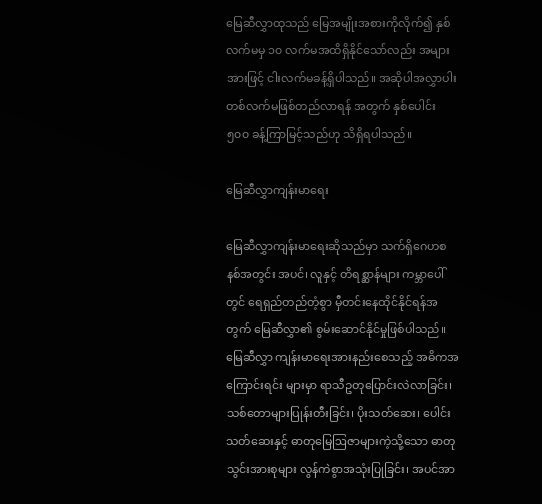မြေဆီလွှာထုသည် မြေအမျိုးအစားကိုလိုက်၍ နှစ်လက်မမှ ၁၀ လက်မအထိရှိနိုင်သော်လည်း အများအားဖြင့် ငါးလက်မခန့်ရှိပါသည်။ အဆိုပါအလွှာပါး တစ်လက်မဖြစ်တည်လာရန် အတွက် နှစ်ပေါင်း ၅၀၀ ခန့်ကြာမြင့်သည်ဟု သိရှိရပါသည်။

မြေဆီလွှာကျန်းမာရေး

မြေဆီလွှာကျန်းမာရေးဆိုသည်မှာ သက်ရှိဂေဟစနစ်အတွင်း အပင်၊ လူနှင့် တိရစ္ဆာန်များ ကမ္ဘာပေါ်တွင် ရေရှည်တည်တံ့စွာ မှီတင်းနေထိုင်နိုင်ရန်အတွက် မြေဆီလွှာ၏ စွမ်းဆောင်နိုင်မှုဖြစ်ပါသည်။ မြေဆီလွှာ ကျန်းမာရေးအားနည်းစေသည့် အဓိကအကြောင်းရင်း များမှာ ရာသီဥတုပြောင်းလဲလာခြင်း၊ သစ်တောများပြုန်းတီးခြင်း၊ ပိုးသတ်ဆေး၊ ပေါင်းသတ်ဆေးနှင့် ဓာတုမြေဩဇာများကဲ့သို့သော ဓာတုသွင်းအားစုများ လွန်ကဲစွာအသုံးပြုခြင်း၊ အပင်အာ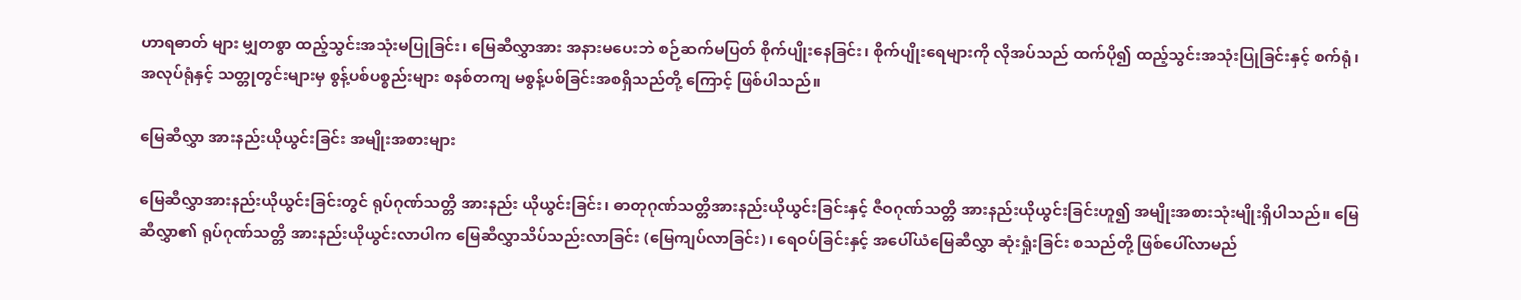ဟာရဓာတ် များ မျှတစွာ ထည့်သွင်းအသုံးမပြုခြင်း၊ မြေဆီလွှာအား အနားမပေးဘဲ စဉ်ဆက်မပြတ် စိုက်ပျိုးနေခြင်း၊ စိုက်ပျိုးရေများကို လိုအပ်သည် ထက်ပို၍ ထည့်သွင်းအသုံးပြုခြင်းနှင့် စက်ရုံ၊ အလုပ်ရုံနှင့် သတ္တုတွင်းများမှ စွန့်ပစ်ပစ္စည်းများ စနစ်တကျ မစွန့်ပစ်ခြင်းအစရှိသည်တို့ ကြောင့် ဖြစ်ပါသည်။

မြေဆီလွှာ အားနည်းယိုယွင်းခြင်း အမျိုးအစားများ

မြေဆီလွှာအားနည်းယိုယွင်းခြင်းတွင် ရုပ်ဂုဏ်သတ္တိ အားနည်း ယိုယွင်းခြင်း၊ ဓာတုဂုဏ်သတ္တိအားနည်းယိုယွင်းခြင်းနှင့် ဇီဝဂုဏ်သတ္တိ အားနည်းယိုယွင်းခြင်းဟူ၍ အမျိုးအစားသုံးမျိုးရှိပါသည်။ မြေဆီလွှာ၏ ရုပ်ဂုဏ်သတ္တိ အားနည်းယိုယွင်းလာပါက မြေဆီလွှာသိပ်သည်းလာခြင်း (မြေကျပ်လာခြင်း)၊ ရေဝပ်ခြင်းနှင့် အပေါ်ယံမြေဆီလွှာ ဆုံးရှုံးခြင်း စသည်တို့ ဖြစ်ပေါ်လာမည်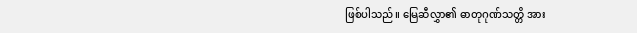ဖြစ်ပါသည်။ မြေဆီလွှာ၏ ဓာတုဂုဏ်သတ္တိ အား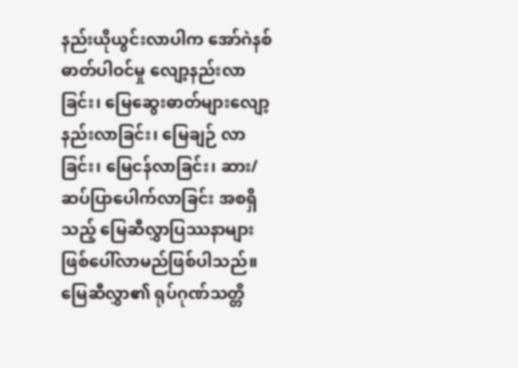နည်းယိုယွင်းလာပါက အော်ဂဲနစ်ဓာတ်ပါဝင်မှု လျော့နည်းလာခြင်း၊ မြေဆွေးဓာတ်များလျော့နည်းလာခြင်း၊ မြေချဉ် လာခြင်း၊ မြေငန်လာခြင်း၊ ဆား/ဆပ်ပြာပေါက်လာခြင်း အစရှိသည့် မြေဆီလွှာပြဿနာများ ဖြစ်ပေါ်လာမည်ဖြစ်ပါသည်။ မြေဆီလွှာ၏ ရုပ်ဂုဏ်သတ္တိ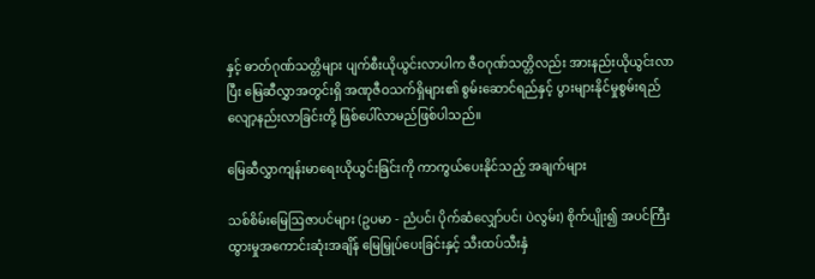နှင့် ဓာတ်ဂုဏ်သတ္တိများ ပျက်စီးယိုယွင်းလာပါက ဇီဝဂုဏ်သတ္တိလည်း အားနည်းယိုယွင်းလာပြီး မြေဆီလွှာအတွင်းရှိ အဏုဇီဝသက်ရှိများ၏ စွမ်းဆောင်ရည်နှင့် ပွားများနိုင်မှုစွမ်းရည် လျော့နည်းလာခြင်းတို့ ဖြစ်ပေါ်လာမည်ဖြစ်ပါသည်။

မြေဆီလွှာကျန်းမာရေးယိုယွင်းခြင်းကို ကာကွယ်ပေးနိုင်သည့် အချက်များ

သစ်စိမ်းမြေဩဇာပင်များ (ဥပမာ - ညံပင်၊ ပိုက်ဆံလျှော်ပင်၊ ပဲလွမ်း) စိုက်ပျိုး၍ အပင်ကြီးထွားမှုအကောင်းဆုံးအချိန် မြေမြှုပ်ပေးခြင်းနှင့် သီးထပ်သီးနှံ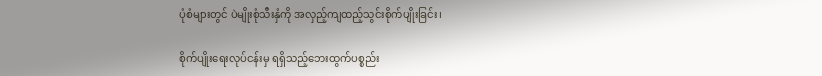ပုံစံများတွင် ပဲမျိုးစုံသီးနှံကို အလှည့်ကျထည့်သွင်းစိုက်ပျိုးခြင်း၊

စိုက်ပျိုးရေးလုပ်ငန်းမှ ရရှိသည့်ဘေးထွက်ပစ္စည်း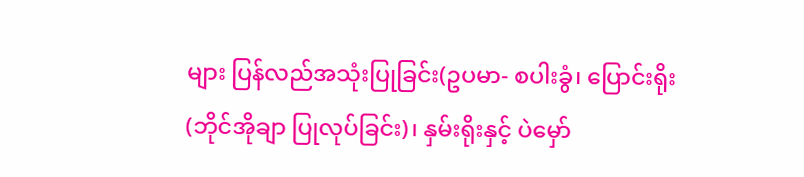များ ပြန်လည်အသုံးပြုခြင်း(ဥပမာ- စပါးခွံ၊ ပြောင်းရိုး (ဘိုင်အိုချာ ပြုလုပ်ခြင်း)၊ နှမ်းရိုးနှင့် ပဲမှော်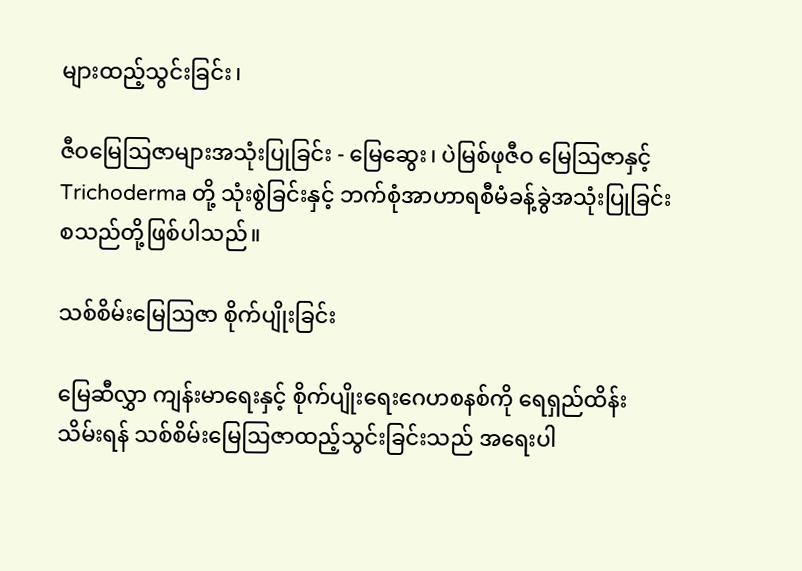များထည့်သွင်းခြင်း၊

ဇီဝမြေဩဇာများအသုံးပြုခြင်း - မြေဆွေး၊ ပဲမြစ်ဖုဇီဝ မြေဩဇာနှင့် Trichoderma တို့ သုံးစွဲခြင်းနှင့် ဘက်စုံအာဟာရစီမံခန့်ခွဲအသုံးပြုခြင်း စသည်တို့ဖြစ်ပါသည်။

သစ်စိမ်းမြေဩဇာ စိုက်ပျိုးခြင်း

မြေဆီလွှာ ကျန်းမာရေးနှင့် စိုက်ပျိုးရေးဂေဟစနစ်ကို ရေရှည်ထိန်းသိမ်းရန် သစ်စိမ်းမြေဩဇာထည့်သွင်းခြင်းသည် အရေးပါ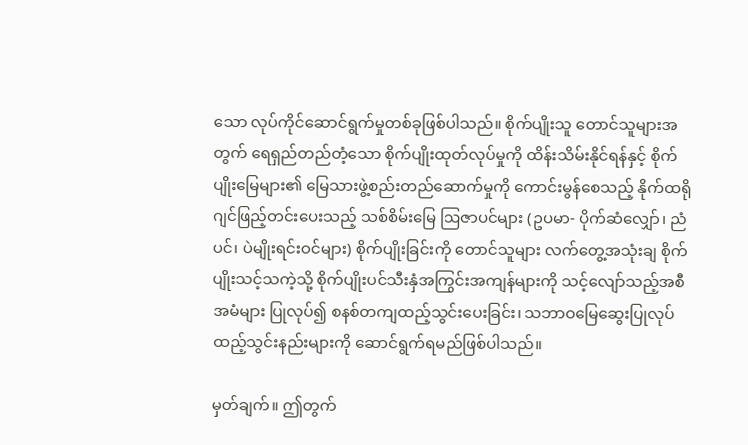သော လုပ်ကိုင်ဆောင်ရွက်မှုတစ်ခုဖြစ်ပါသည်။ စိုက်ပျိုးသူ တောင်သူများအတွက် ရေရှည်တည်တံ့သော စိုက်ပျိုးထုတ်လုပ်မှုကို ထိန်းသိမ်းနိုင်ရန်နှင့် စိုက်ပျိုးမြေများ၏ မြေသားဖွဲ့စည်းတည်ဆောက်မှုကို ကောင်းမွန်စေသည့် နိုက်ထရိုဂျင်ဖြည့်တင်းပေးသည့် သစ်စိမ်းမြေ ဩဇာပင်များ (ဥပမာ- ပိုက်ဆံလျှော်၊ ညံပင်၊ ပဲမျိုးရင်းဝင်များ) စိုက်ပျိုးခြင်းကို တောင်သူများ လက်တွေ့အသုံးချ စိုက်ပျိုးသင့်သကဲ့သို့ စိုက်ပျိုးပင်သီးနှံအကြွင်းအကျန်များကို သင့်လျော်သည့်အစီအမံများ ပြုလုပ်၍ စနစ်တကျထည့်သွင်းပေးခြင်း၊ သဘာဝမြေဆွေးပြုလုပ် ထည့်သွင်းနည်းများကို ဆောင်ရွက်ရမည်ဖြစ်ပါသည်။

မှတ်ချက်။ ဤတွက်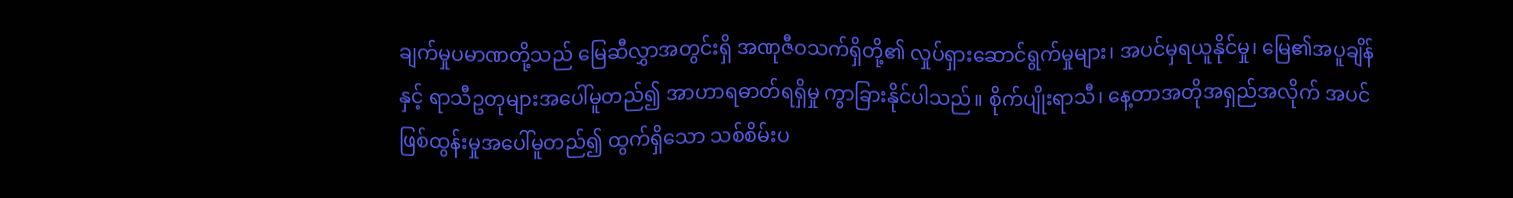ချက်မှုပမာဏတို့သည် မြေဆီလွှာအတွင်းရှိ အဏုဇီဝသက်ရှိတို့၏ လှုပ်ရှားဆောင်ရွက်မှုများ၊ အပင်မှရယူနိုင်မှု၊ မြေ၏အပူချိန်နှင့် ရာသီဥတုများအပေါ်မူတည်၍ အာဟာရဓာတ်ရရှိမှု ကွာခြားနိုင်ပါသည်။ စိုက်ပျိုးရာသီ၊ နေ့တာအတိုအရှည်အလိုက် အပင်ဖြစ်ထွန်းမှုအပေါ်မူတည်၍ ထွက်ရှိသော သစ်စိမ်းပ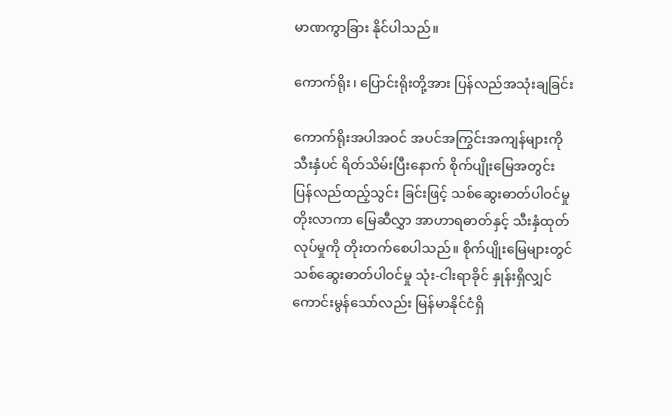မာဏကွာခြား နိုင်ပါသည်။

ကောက်ရိုး၊ ပြောင်းရိုးတို့အား ပြန်လည်အသုံးချခြင်း

ကောက်ရိုးအပါအဝင် အပင်အကြွင်းအကျန်များကို သီးနှံပင် ရိတ်သိမ်းပြီးနောက် စိုက်ပျိုးမြေအတွင်း ပြန်လည်ထည့်သွင်း ခြင်းဖြင့် သစ်ဆွေးဓာတ်ပါဝင်မှုတိုးလာကာ မြေဆီလွှာ အာဟာရဓာတ်နှင့် သီးနှံထုတ်လုပ်မှုကို တိုးတက်စေပါသည်။ စိုက်ပျိုးမြေများတွင် သစ်ဆွေးဓာတ်ပါဝင်မှု သုံး-ငါးရာခိုင် နှုန်းရှိလျှင် ကောင်းမွန်သော်လည်း မြန်မာနိုင်ငံရှိ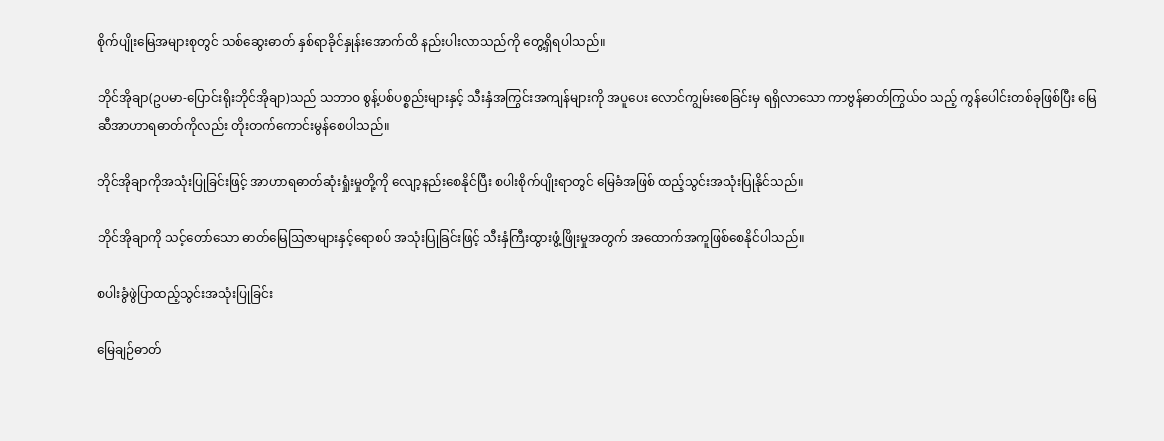စိုက်ပျိုးမြေအများစုတွင် သစ်ဆွေးဓာတ် နှစ်ရာခိုင်နှုန်းအောက်ထိ နည်းပါးလာသည်ကို တွေ့ရှိရပါသည်။

ဘိုင်အိုချာ(ဥပမာ-ပြောင်းရိုးဘိုင်အိုချာ)သည် သဘာဝ စွန့်ပစ်ပစ္စည်းများနှင့် သီးနှံအကြွင်းအကျန်များကို အပူပေး လောင်ကျွမ်းစေခြင်းမှ ရရှိလာသော ကာဗွန်ဓာတ်ကြွယ်ဝ သည့် ကွန်ပေါင်းတစ်ခုဖြစ်ပြီး မြေဆီအာဟာရဓာတ်ကိုလည်း တိုးတက်ကောင်းမွန်စေပါသည်။

ဘိုင်အိုချာကိုအသုံးပြုခြင်းဖြင့် အာဟာရဓာတ်ဆုံးရှုံးမှုတို့ကို လျော့နည်းစေနိုင်ပြီး စပါးစိုက်ပျိုးရာတွင် မြေခံအဖြစ် ထည့်သွင်းအသုံးပြုနိုင်သည်။

ဘိုင်အိုချာကို သင့်တော်သော ဓာတ်မြေဩဇာများနှင့်ရောစပ် အသုံးပြုခြင်းဖြင့် သီးနှံကြီးထွားဖွံ့ဖြိုးမှုအတွက် အထောက်အကူဖြစ်စေနိုင်ပါသည်။

စပါးခွံဖွဲပြာထည့်သွင်းအသုံးပြုခြင်း

မြေချဉ်ဓာတ်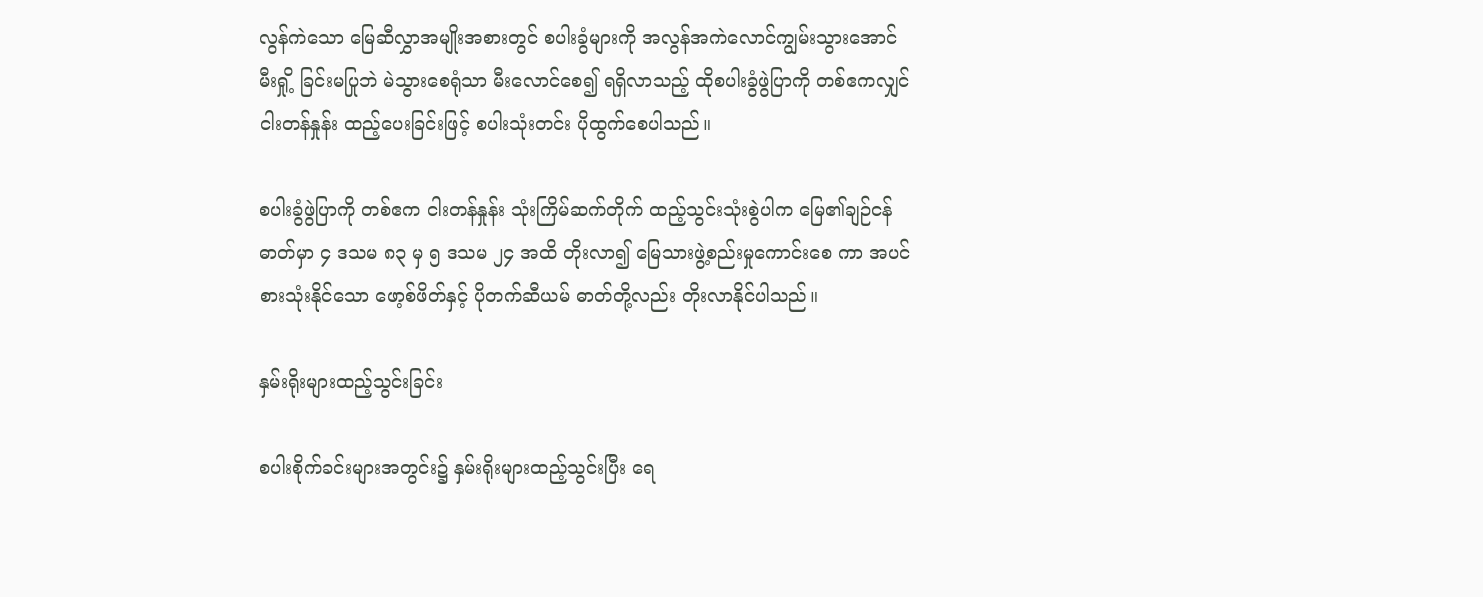လွန်ကဲသော မြေဆီလွှာအမျိုးအစားတွင် စပါးခွံများကို အလွန်အကဲလောင်ကျွမ်းသွားအောင် မီးရှို့ ခြင်းမပြုဘဲ မဲသွားစေရုံသာ မီးလောင်စေ၍ ရရှိလာသည့် ထိုစပါးခွံဖွဲပြာကို တစ်ဧကလျှင် ငါးတန်နှုန်း ထည့်ပေးခြင်းဖြင့် စပါးသုံးတင်း ပိုထွက်စေပါသည်။

စပါးခွံဖွဲပြာကို တစ်ဧက ငါးတန်နှုန်း သုံးကြိမ်ဆက်တိုက် ထည့်သွင်းသုံးစွဲပါက မြေ၏ချဉ်ငန်ဓာတ်မှာ ၄ ဒသမ ၈၃ မှ ၅ ဒသမ ၂၄ အထိ တိုးလာ၍ မြေသားဖွဲ့စည်းမှုကောင်းစေ ကာ အပင်စားသုံးနိုင်သော ဖော့စ်ဖိတ်နှင့် ပိုတက်ဆီယမ် ဓာတ်တို့လည်း တိုးလာနိုင်ပါသည်။

နှမ်းရိုးများထည့်သွင်းခြင်း

စပါးစိုက်ခင်းများအတွင်း၌ နှမ်းရိုးများထည့်သွင်းပြီး ရေ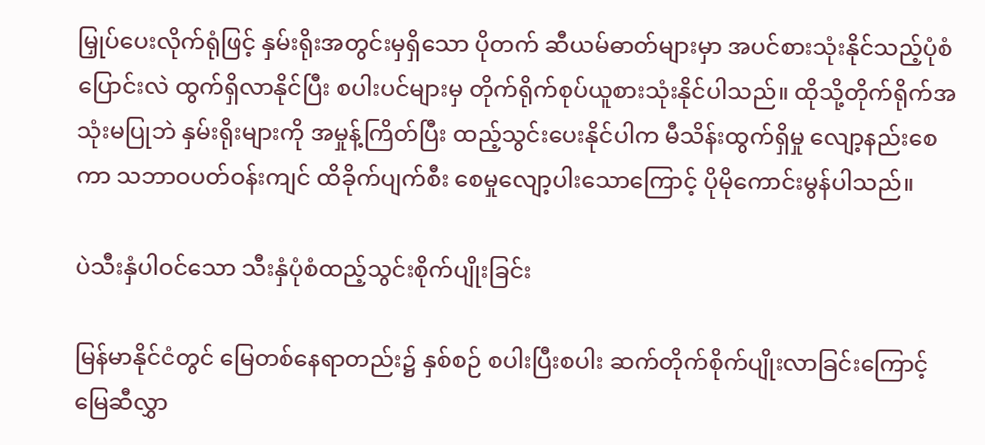မြှုပ်ပေးလိုက်ရုံဖြင့် နှမ်းရိုးအတွင်းမှရှိသော ပိုတက် ဆီယမ်ဓာတ်များမှာ အပင်စားသုံးနိုင်သည့်ပုံစံ ပြောင်းလဲ ထွက်ရှိလာနိုင်ပြီး စပါးပင်များမှ တိုက်ရိုက်စုပ်ယူစားသုံးနိုင်ပါသည်။ ထိုသို့တိုက်ရိုက်အသုံးမပြုဘဲ နှမ်းရိုးများကို အမှုန့်ကြိတ်ပြီး ထည့်သွင်းပေးနိုင်ပါက မီသိန်းထွက်ရှိမှု လျော့နည်းစေကာ သဘာဝပတ်ဝန်းကျင် ထိခိုက်ပျက်စီး စေမှုလျော့ပါးသောကြောင့် ပိုမိုကောင်းမွန်ပါသည်။

ပဲသီးနှံပါဝင်သော သီးနှံပုံစံထည့်သွင်းစိုက်ပျိုးခြင်း

မြန်မာနိုင်ငံတွင် မြေတစ်နေရာတည်း၌ နှစ်စဉ် စပါးပြီးစပါး ဆက်တိုက်စိုက်ပျိုးလာခြင်းကြောင့် မြေဆီလွှာ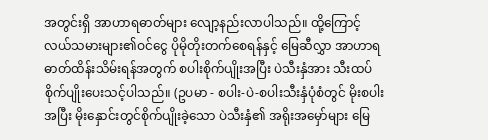အတွင်းရှိ အာဟာရဓာတ်များ လျော့နည်းလာပါသည်။ ထို့ကြောင့် လယ်သမားများ၏ဝင်ငွေ ပိုမိုတိုးတက်စေရန်နှင့် မြေဆီလွှာ အာဟာရဓာတ်ထိန်းသိမ်းရန်အတွက် စပါးစိုက်ပျိုးအပြီး ပဲသီးနှံအား သီးထပ်စိုက်ပျိုးပေးသင့်ပါသည်။ (ဥပမာ - စပါး-ပဲ-စပါးသီးနှံပုံစံတွင် မိုးစပါးအပြီး မိုးနှောင်းတွင်စိုက်ပျိုးခဲ့သော ပဲသီးနှံ၏ အရိုးအမှော်များ‌ မြေ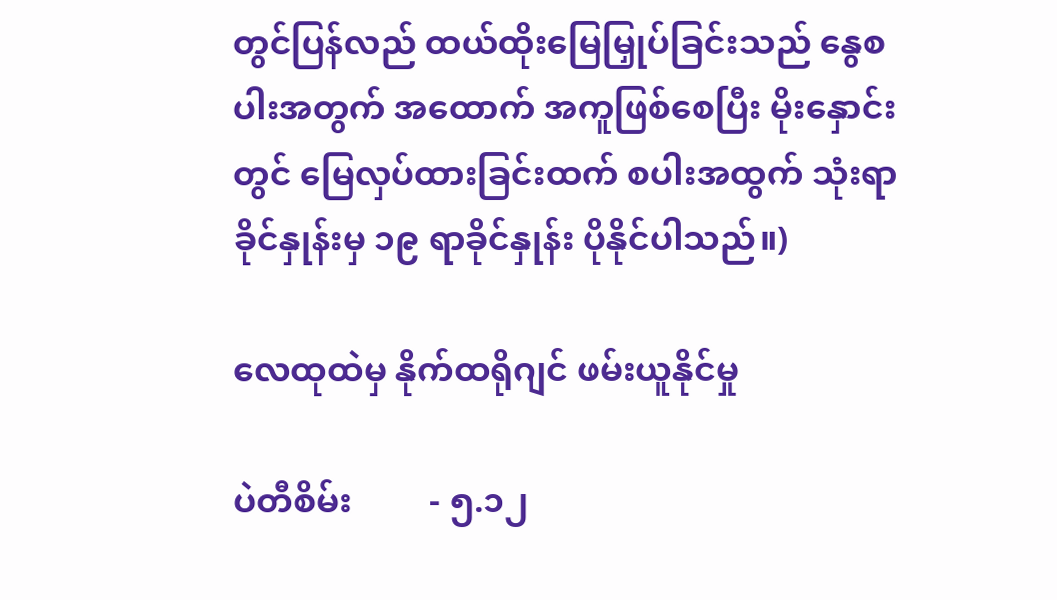တွင်ပြန်လည် ထယ်ထိုးမြေမြှုပ်ခြင်းသည် နွေစပါးအတွက် အထောက် အကူဖြစ်စေပြီး မိုးနှောင်းတွင် မြေလှပ်ထားခြင်းထက် စပါးအထွက် သုံးရာခိုင်နှုန်းမှ ၁၉ ရာခိုင်နှုန်း ပိုနိုင်ပါသည်။)

လေထုထဲမှ နိုက်ထရိုဂျင် ဖမ်းယူနိုင်မှု

ပဲတီစိမ်း         - ၅.၁၂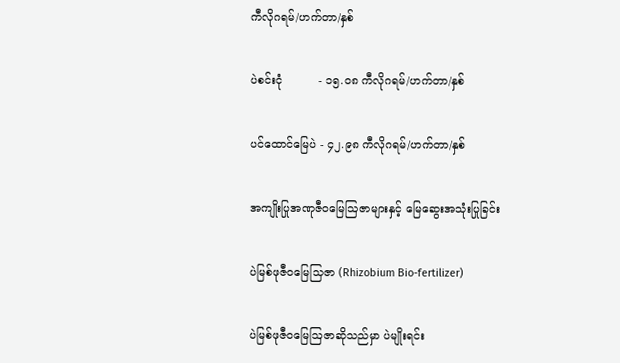ကီလိုဂရမ်/ဟက်တာ/နှစ်

ပဲစင်းငုံ          - ၁၅.၀၈ ကီလိုဂရမ်/ဟက်တာ/နှစ်

ပင်ထောင်မြေပဲ - ၄၂.၉၈ ကီလိုဂရမ်/ဟက်တာ/နှစ်

အကျိုးပြုအဏုဇီဝမြေဩဇာများနှင့် မြေဆွေးအသုံးပြုခြင်း

ပဲမြစ်ဖုဇီဝမြေသြဇာ (Rhizobium Bio-fertilizer)

ပဲမြစ်ဖုဇီဝမြေဩဇာဆိုသည်မှာ ပဲမျိုးရင်း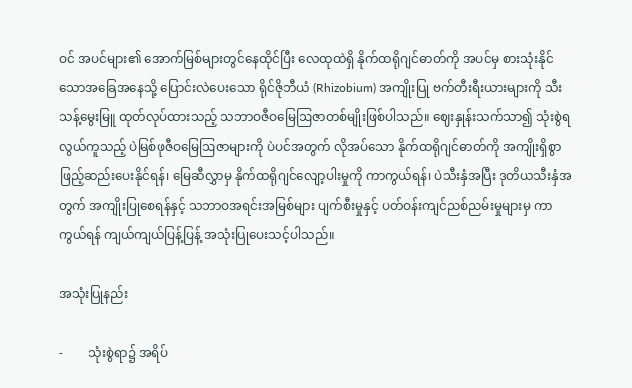ဝင် အပင်များ၏ အောက်မြစ်များတွင်နေထိုင်ပြီး လေထုထဲရှိ နိုက်ထရိုဂျင်ဓာတ်ကို အပင်မှ စားသုံးနိုင်သောအခြေအနေသို့ ပြောင်းလဲပေးသော ရိုင်ဇိုဘီယံ (Rhizobium) အကျိုးပြု ဗက်တီးရီးယားများကို သီးသန့်မွေးမြူ ထုတ်လုပ်ထားသည့် သဘာဝဇီဝမြေဩဇာတစ်မျိုးဖြစ်ပါသည်။ ဈေးနှုန်းသက်သာ၍ သုံးစွဲရလွယ်ကူသည့် ပဲမြစ်ဖုဇီဝမြေဩဇာများကို ပဲပင်အတွက် လိုအပ်သော နိုက်ထရိုဂျင်ဓာတ်ကို အကျိုးရှိစွာ ဖြည့်ဆည်းပေးနိုင်ရန်၊ မြေဆီလွှာမှ နိုက်ထရိုဂျင်လျော့ပါးမှုကို ကာကွယ်ရန်၊ ပဲသီးနှံအပြီး ဒုတိယသီးနှံအတွက် အကျိုးပြုစေရန်နှင့် သဘာဝအရင်းအမြစ်များ ပျက်စီးမှုနှင့် ပတ်ဝန်းကျင်ညစ်ညမ်းမှုများမှ ကာကွယ်ရန် ကျယ်ကျယ်ပြန့်ပြန့် အသုံးပြုပေးသင့်ပါသည်။

အသုံးပြုနည်း

-        သုံးစွဲရာ၌ အရိပ်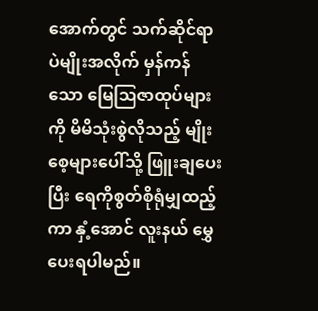အောက်တွင် သက်ဆိုင်ရာပဲမျိုးအလိုက် မှန်ကန်သော မြေဩဇာထုပ်များကို မိမိသုံးစွဲလိုသည့် မျိုးစေ့များပေါ်သို့ ဖြူးချပေးပြီး ရေကိုစွတ်စိုရုံမျှထည့်ကာ နှံ့အောင် လူးနယ် မွှေပေးရပါမည်။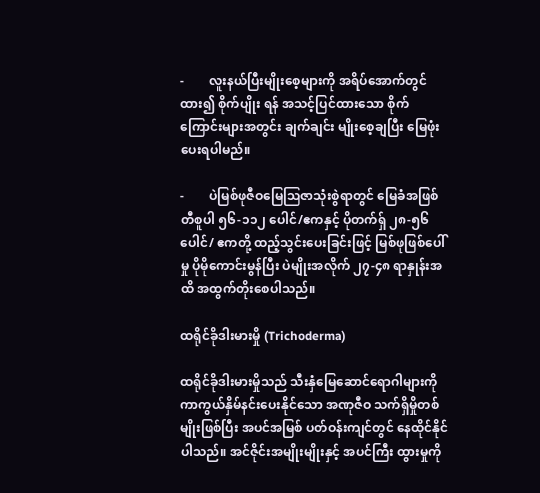-        လူးနယ်ပြီးမျိုးစေ့များကို အရိပ်အောက်တွင်ထား၍ စိုက်ပျိုး ရန် အသင့်ပြင်ထားသော စိုက်ကြောင်းများအတွင်း ချက်ချင်း မျိုးစေ့ချပြီး မြေဖုံးပေးရပါမည်။

-        ပဲမြစ်ဖုဇီဝမြေဩဇာသုံးစွဲရာတွင် မြေခံအဖြစ် တီစူပါ ၅၆-၁၁၂ ပေါင်/ဧကနှင့် ပိုတက်ရှ် ၂၈-၅၆ ပေါင်/ ဧကတို့ ထည့်သွင်းပေးခြင်းဖြင့် မြစ်ဖုဖြစ်ပေါ်မှု ပိုမိုကောင်းမွန်ပြီး ပဲမျိုးအလိုက် ၂၇-၄၈ ရာနှုန်းအထိ အထွက်တိုးစေပါသည်။

ထရိုင်ခိုဒါးမားမှို (Trichoderma)

ထရိုင်ခိုဒါးမားမှိုသည် သီးနှံမြေဆောင်ရောဂါများကို ကာကွယ်နှိမ်နင်းပေးနိုင်သော အဏုဇီဝ သက်ရှိမှိုတစ်မျိုးဖြစ်ပြီး အပင်အမြစ် ပတ်ဝန်းကျင်တွင် နေထိုင်နိုင်ပါသည်။ အင်ဇိုင်းအမျိုးမျိုးနှင့် အပင်ကြီး ထွားမှုကို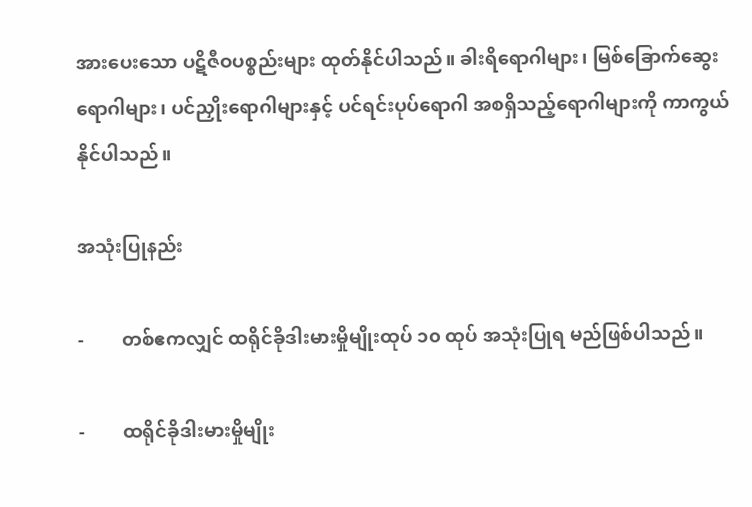အားပေးသော ပဋိဇီဝပစ္စည်းများ ထုတ်နိုင်ပါသည်။ ခါးရိရောဂါများ၊ မြစ်ခြောက်ဆွေးရောဂါများ၊ ပင်ညှိုးရောဂါများနှင့် ပင်ရင်းပုပ်ရောဂါ အစရှိသည့်ရောဂါများကို ကာကွယ်နိုင်ပါသည်။

အသုံးပြုနည်း

-        တစ်ဧကလျှင် ထရိုင်ခိုဒါးမားမှိုမျိုးထုပ် ၁၀ ထုပ် အသုံးပြုရ မည်ဖြစ်ပါသည်။

-        ထရိုင်ခိုဒါးမားမှိုမျိုး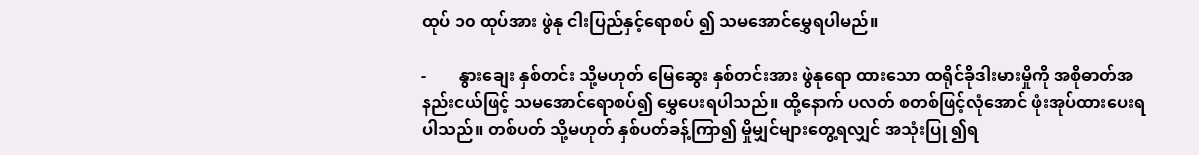ထုပ် ၁၀ ထုပ်အား ဖွဲနု ငါးပြည်နှင့်ရောစပ် ၍ သမအောင်မွှေရပါမည်။

-        နွားချေး နှစ်တင်း သို့မဟုတ် မြေဆွေး နှစ်တင်းအား ဖွဲနုရော ထားသော ထရိုင်ခိုဒါးမားမှိုကို အစိုဓာတ်အနည်းငယ်ဖြင့် သမအောင်ရောစပ်၍ မွှေပေးရပါသည်။ ထို့နောက် ပလတ် စတစ်ဖြင့်လုံအောင် ဖုံးအုပ်ထားပေးရပါသည်။ တစ်ပတ် သို့မဟုတ် နှစ်ပတ်ခန့်ကြာ၍ မှိုမျှင်များတွေ့ရလျှင် အသုံးပြု ၍ရ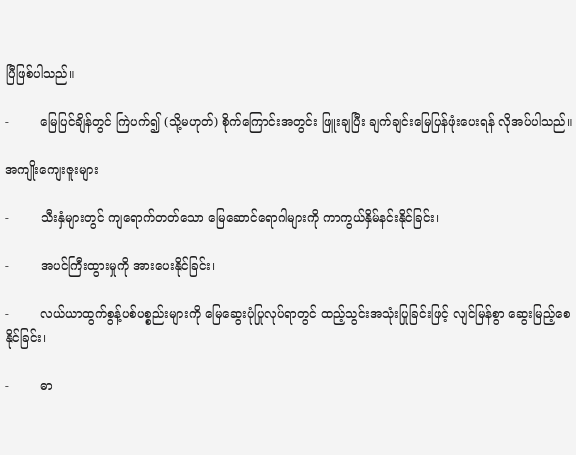ပြီဖြစ်ပါသည်။

-        မြေပြင်ချိန်တွင် ကြဲပက်၍ (သို့မဟုတ်) စိုက်ကြောင်းအတွင်း ဖြူးချပြီး ချက်ချင်းမြေပြန်ဖုံးပေးရန် လိုအပ်ပါသည်။

အကျိုးကျေးဇူးများ

-        သီးနှံများတွင် ကျရောက်တတ်သော မြေဆောင်ရောဂါများကို ကာကွယ်နှိမ်နင်းနိုင်ခြင်း၊

-        အပင်ကြီးထွားမှုကို အားပေးနိုင်ခြင်း၊

-        လယ်ယာထွက်စွန့်ပစ်ပစ္စည်းများကို မြေဆွေးပုံပြုလုပ်ရာတွင် ထည့်သွင်းအသုံးပြုခြင်းဖြင့် လျင်မြန်စွာ ဆွေးမြည့်စေနိုင်ခြင်း၊

-        ဓာ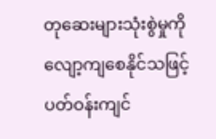တုဆေးများသုံးစွဲမှုကို လျော့ကျစေနိုင်သဖြင့် ပတ်ဝန်းကျင်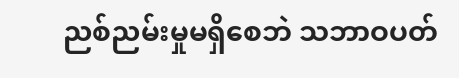ညစ်ညမ်းမှုမရှိစေဘဲ သဘာဝပတ်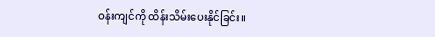ဝန်းကျင်ကို ထိန်းသိမ်းပေးနိုင်ခြင်း။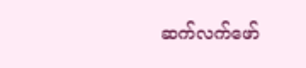ဆက်လက်ဖော်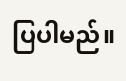ပြပါမည်။